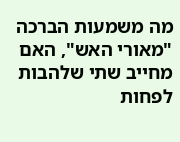מה משמעות הברכה "מאורי האש", האם מחייב שתי שלהבות לפחות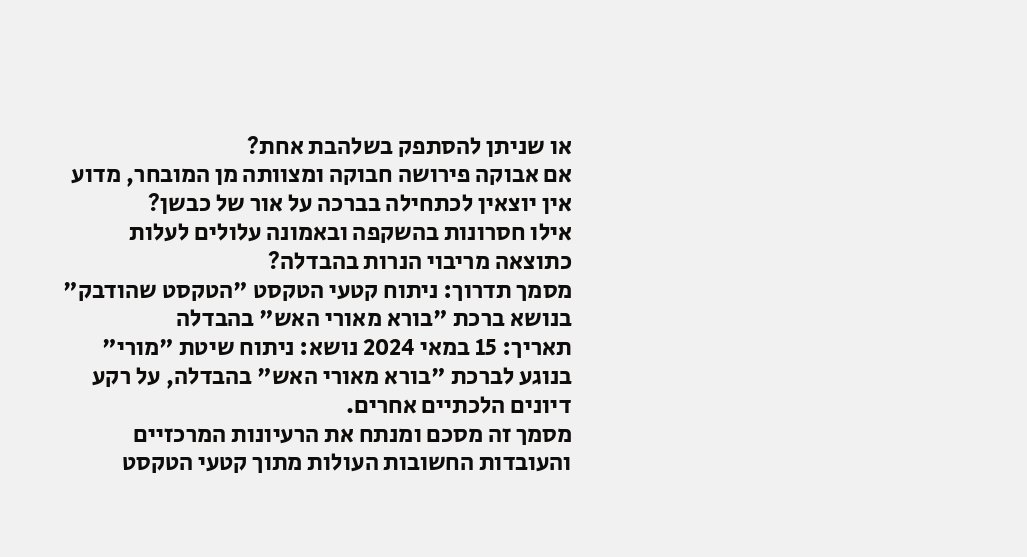או שניתן להסתפק בשלהבת אחת?
אם אבוקה פירושה חבוקה ומצוותה מן המובחר, מדוע אין יוצאין לכתחילה בברכה על אור של כבשן?
אילו חסרונות בהשקפה ובאמונה עלולים לעלות כתוצאה מריבוי הנרות בהבדלה?
מסמך תדרוך: ניתוח קטעי הטקסט "הטקסט שהודבק" בנושא ברכת "בורא מאורי האש" בהבדלה
תאריך: 15 במאי 2024 נושא: ניתוח שיטת "מורי" בנוגע לברכת "בורא מאורי האש" בהבדלה, על רקע דיונים הלכתיים אחרים.
מסמך זה מסכם ומנתח את הרעיונות המרכזיים והעובדות החשובות העולות מתוך קטעי הטקסט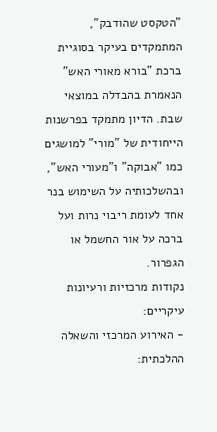"הטקסט שהודבק", המתמקדים בעיקר בסוגיית ברכת "בורא מאורי האש" הנאמרת בהבדלה במוצאי שבת. הדיון מתמקד בפרשנות הייחודית של "מורי" למושגים כמו "אבוקה" ו"מעורי האש", ובהשלכותיה על השימוש בנר אחד לעומת ריבוי נרות ועל ברכה על אור החשמל או הגפרור.
נקודות מרכזיות ורעיונות עיקריים:
- האירוע המרכזי והשאלה ההלכתית: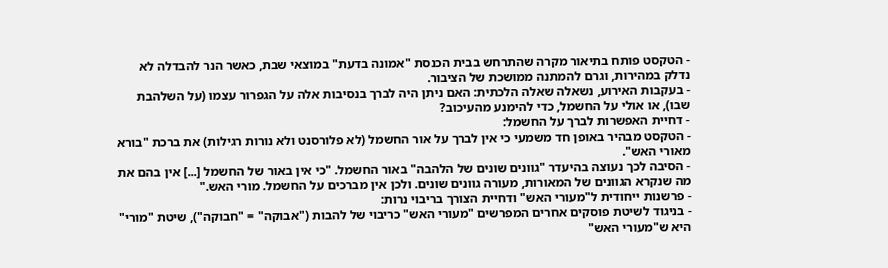- הטקסט פותח בתיאור מקרה שהתרחש בבית הכנסת "אמונה בדעת" במוצאי שבת, כאשר הנר להבדלה לא נדלק במהירות, וגרם להמתנה ממושכת של הציבור.
- בעקבות האירוע, נשאלה שאלה הלכתית: האם ניתן היה לברך בנסיבות אלה על הגפרור עצמו (על השלהבת שבו), או אולי על החשמל, כדי להימנע מהעיכוב?
- דחיית האפשרות לברך על החשמל:
- הטקסט מבהיר באופן חד משמעי כי אין לברך על אור החשמל (לא פלורסנט ולא נורות רגילות) את ברכת "בורא מאורי האש".
- הסיבה לכך נעוצה בהיעדר "גוונים שונים של הלהבה" באור החשמל. "כי אין באור של החשמל [...] אין בהם את מה שנקרא הגוונים של המאורות, מעורה גוונים שונים. ולכן אין מברכים על החשמל. מורי האש."
- פרשנות ייחודית ל"מעורי האש" ודחיית הצורך בריבוי נרות:
- בניגוד לשיטת פוסקים אחרים המפרשים "מעורי האש" כריבוי של להבות ("אבוקה" = "חבוקה"), שיטת "מורי" היא ש"מעורי האש"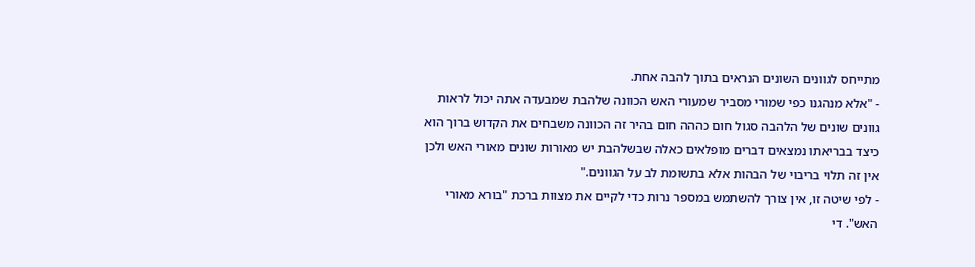מתייחס לגוונים השונים הנראים בתוך להבה אחת.
- "אלא מנהגנו כפי שמורי מסביר שמעורי האש הכוונה שלהבת שמבעדה אתה יכול לראות גוונים שונים של הלהבה סגול חום כההה חום בהיר זה הכוונה משבחים את הקדוש ברוך הוא כיצד בבריאתו נמצאים דברים מופלאים כאלה שבשלהבת יש מאורות שונים מאורי האש ולכן אין זה תלוי בריבוי של הבהות אלא בתשומת לב על הגוונים."
- לפי שיטה זו, אין צורך להשתמש במספר נרות כדי לקיים את מצוות ברכת "בורא מאורי האש". די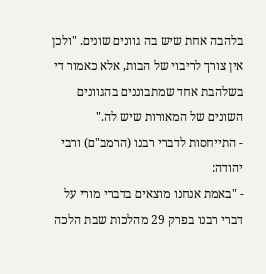בלהבה אחת שיש בה גוונים שונים. "ולכן אין צורך לריבוי של הבות, אלא כאמור די בשלהבת אחד שמתבוננים בהגוונים השונים של המאורות שיש לה."
- התייחסות לדברי רבנו (הרמב"ם) ורבי יהודה:
- "באמת אנחנו מוצאים בדברי מורי על דברי רבנו בפרק 29 מהלכות שבת הלכה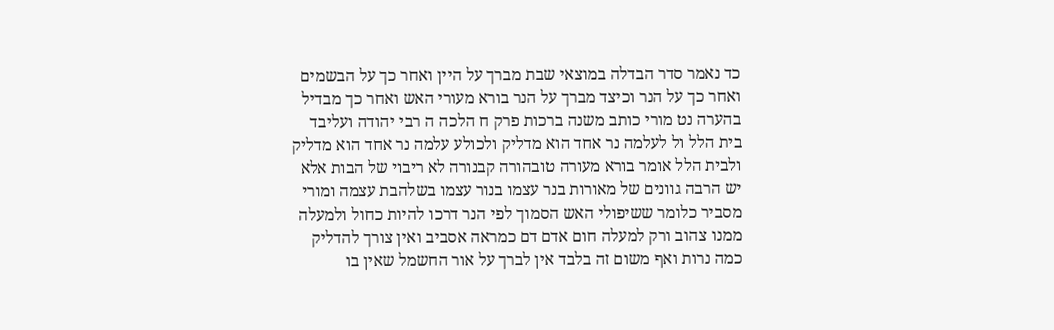כד נאמר סדר הבדלה במוצאי שבת מברך על היין ואחר כך על הבשמים ואחר כך על הנר וכיצד מברך על הנר בורא מעורי האש ואחר כך מבדיל בהערה נט מורי כותב משנה ברכות פרק ח הלכה ה רבי יהודה ועליבד בית הלל ול לעלמה נר אחד הוא מדליק ולכולע עלמה נר אחד הוא מדליק ולבית הלל אומר בורא מעורה טובהורה קבנורה לא ריבוי של הבות אלא יש הרבה גוונים של מאורות בנר עצמו בנור עצמו בשלהבת עצמה ומורי מסביר כלומר ששיפולי האש הסמוך לפי הנר דרכו להיות כחול ולמעלה ממנו צהוב ורק למעלה חום אדם דם כמראה אסביב ואין צורך להדליק כמה נרות ואף משום זה בלבד אין לברך על אור החשמל שאין בו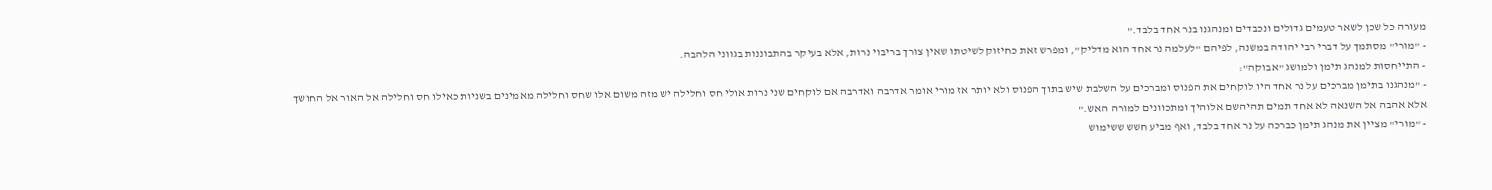מעורה כל שכן לשאר טעמים גדולים ונכבדים ומנהגנו בנר אחד בלבד."
- "מורי" מסתמך על דברי רבי יהודה במשנה, לפיהם "לעלמה נר אחד הוא מדליק", ומפרש זאת כחיזוק לשיטתו שאין צורך בריבוי נרות, אלא בעיקר בהתבוננות בגווני הלהבה.
- התייחסות למנהג תימן ולמושג "אבוקה":
- "מנהגנו בתימן מברכים על נר אחד היו לוקחים את הפנוס ומברכים על השלבת שיש בתוך הפנוס ולא יותר אז מורי אומר אדרבה ואדרבה אם לוקחים שני נרות אולי חס וחלילה יש מזה משום אלו שחס וחלילה מאמינים בשניות כאילו חס וחלילה אל האור אל החושך אלא אהבה אל השנאה לא אחד תמים תהיהשם אלוהיך ומתכוונים למורה האש."
- "מורי" מציין את מנהג תימן כברכה על נר אחד בלבד, ואף מביע חשש ששימוש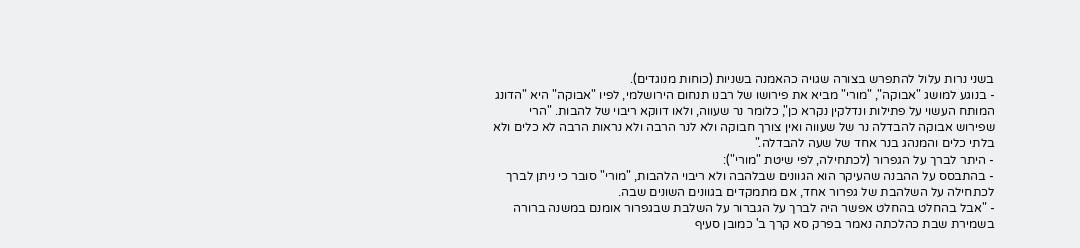בשני נרות עלול להתפרש בצורה שגויה כהאמנה בשניות (כוחות מנוגדים).
- בנוגע למושג "אבוקה", "מורי" מביא את פירושו של רבנו תנחום הירושלמי, לפיו "אבוקה" היא "הדונג המותח העשוי על פתילות ונדלקין נקרא כן", כלומר נר שעווה, ולאו דווקא ריבוי של להבות. "הרי שפירוש אבוקה להבדלה נר של שעווה ואין צורך חבוקה ולא לנר הרבה ולא נראות הרבה לא כלים ולא בלתי כלים והמנהג בנר אחד של שעה להבדלה."
- היתר לברך על הגפרור (לכתחילה, לפי שיטת "מורי"):
- בהתבסס על ההבנה שהעיקר הוא הגוונים שבלהבה ולא ריבוי הלהבות, "מורי" סובר כי ניתן לברך לכתחילה על השלהבת של גפרור אחד, אם מתמקדים בגוונים השונים שבה.
- "אבל בהחלט בהחלט אפשר היה לברך על הגברור על השלבת שבגפרור אומנם במשנה ברורה בשמירת שבת כהלכתה נאמר בפרק סא קרך ב' כמובן סעיף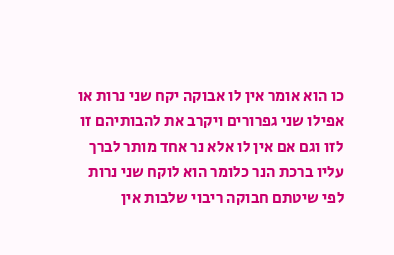כו הוא אומר אין לו אבוקה יקח שני נרות או אפילו שני גפרורים ויקרב את להבותיהם זו לזו וגם אם אין לו אלא נר אחד מותר לברך עליו ברכת הנר כלומר הוא לוקח שני נרות לפי שיטתם חבוקה ריבוי שלבות אין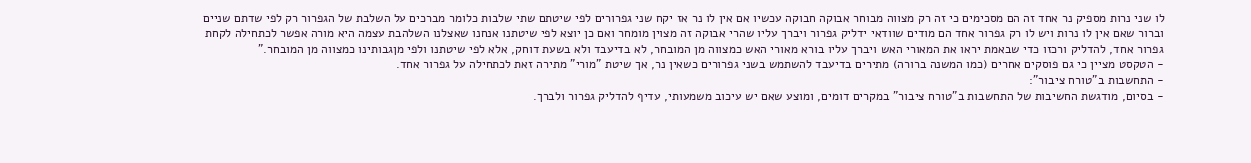לו שני נרות מספיק נר אחד זה הם מסכימים כי זה רק מצווה מבוחר אבוקה חבוקה עכשיו אם אין לו נר אז יקח שני גפרורים לפי שיטתם שתי שלבות כלומר מברכים על השלבת של הגפרור רק לפי שדתם שניים וברור שאם אין לו נרות ויש לו רק גפרור אחד הם מודים שוודאי ידליק גפרור ויברך עליו שהרי אבוקה זה מצוין מומחר ואם כן יוצא לפי שיטתנו אנחנו שאצלנו השלהבת עצמה היא מורה אפשר לכתחילה לקחת גפרור אחד, להדליק ורכזו כדי שבאמת יראו את המאורי האש ויברך עליו בורא מאורי האש כמצווה מן המובחר, לא בדיעבד ולא בשעת דוחק, אלא לפי שיטתנו ולפי מןגבותינו כמצווה מן המובחר."
- הטקסט מציין כי גם פוסקים אחרים (כמו המשנה ברורה) מתירים בדיעבד להשתמש בשני גפרורים כשאין נר, אך שיטת "מורי" מתירה זאת לכתחילה על גפרור אחד.
- התחשבות ב"טורח ציבור":
- בסיום, מודגשת החשיבות של התחשבות ב"טורח ציבור" במקרים דומים, ומוצע שאם יש עיכוב משמעותי, עדיף להדליק גפרור ולברך.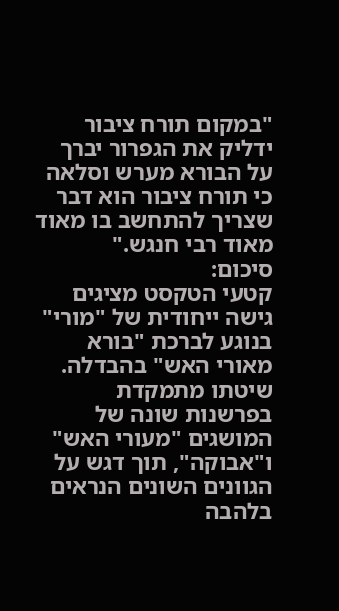"במקום תורח ציבור ידליק את הגפרור יברך על הבורא מערש וסלאה כי תורח ציבור הוא דבר שצריך להתחשב בו מאוד מאוד רבי חנגש."
סיכום:
קטעי הטקסט מציגים גישה ייחודית של "מורי" בנוגע לברכת "בורא מאורי האש" בהבדלה. שיטתו מתמקדת בפרשנות שונה של המושגים "מעורי האש" ו"אבוקה", תוך דגש על הגוונים השונים הנראים בלהבה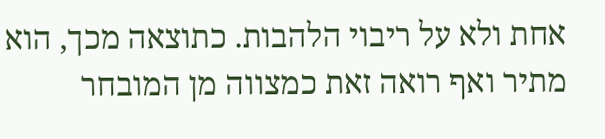אחת ולא על ריבוי הלהבות. כתוצאה מכך, הוא מתיר ואף רואה זאת כמצווה מן המובחר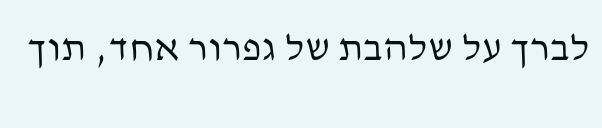לברך על שלהבת של גפרור אחד, תוך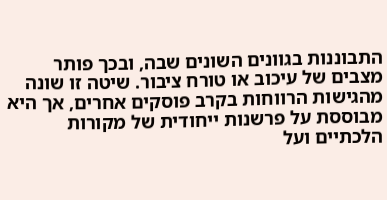התבוננות בגוונים השונים שבה, ובכך פותר מצבים של עיכוב או טורח ציבור. שיטה זו שונה מהגישות הרווחות בקרב פוסקים אחרים, אך היא מבוססת על פרשנות ייחודית של מקורות הלכתיים ועל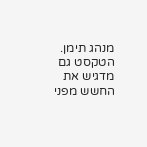מנהג תימן. הטקסט גם מדגיש את החשש מפני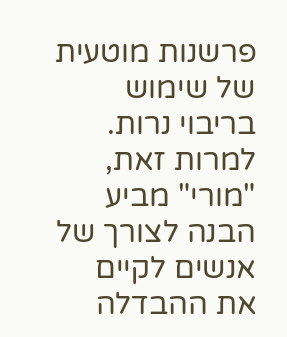פרשנות מוטעית של שימוש בריבוי נרות. למרות זאת, "מורי" מביע הבנה לצורך של אנשים לקיים את ההבדלה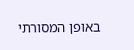באופן המסורתי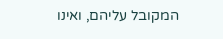המקובל עליהם, ואינו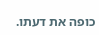כופה את דעתו.